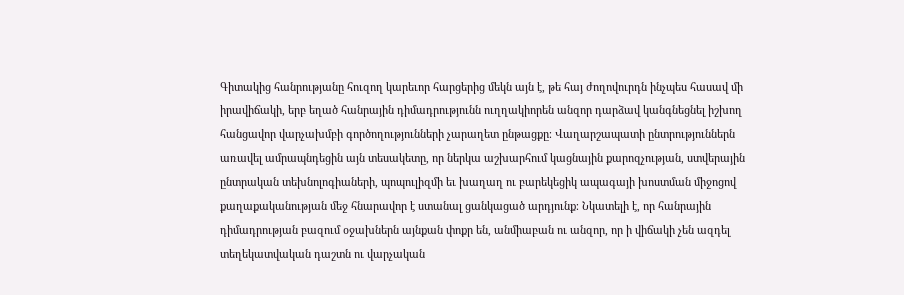Գիտակից հանրությանը հուզող կարեւոր հարցերից մեկն այն է, թե հայ ժողովուրդն ինչպես հասավ մի իրավիճակի, երբ եղած հանրային դիմադրությունն ուղղակիորեն անզոր դարձավ կանգնեցնել իշխող հանցավոր վարչախմբի գործողությունների չարաղետ ընթացքը։ Վաղարշապատի ընտրություններն առավել ամրապնդեցին այն տեսակետը, որ ներկա աշխարհում կացնային քարոզչության, ստվերային ընտրական տեխնոլոգիաների, պոպուլիզմի եւ խաղաղ ու բարեկեցիկ ապագայի խոստման միջոցով քաղաքականության մեջ հնարավոր է ստանալ ցանկացած արդյունք։ Նկատելի է, որ հանրային դիմադրության բազում օջախներն այնքան փոքր են, անմիաբան ու անզոր, որ ի վիճակի չեն ազդել տեղեկատվական դաշտն ու վարչական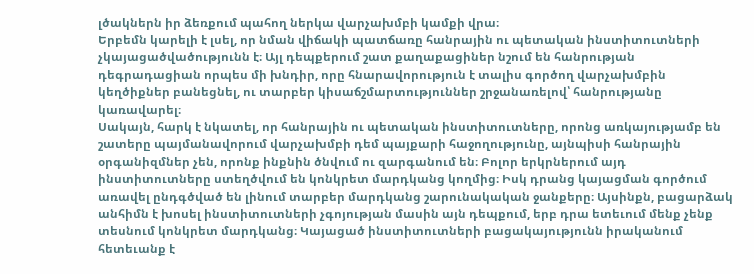լծակներն իր ձեռքում պահող ներկա վարչախմբի կամքի վրա։
Երբեմն կարելի է լսել, որ նման վիճակի պատճառը հանրային ու պետական ինստիտուտների չկայացածվածությունն է։ Այլ դեպքերում շատ քաղաքացիներ նշում են հանրության դեգրադացիան որպես մի խնդիր, որը հնարավորություն է տալիս գործող վարչախմբին կեղծիքներ բանեցնել, ու տարբեր կիսաճշմարտություններ շրջանառելով՝ հանրությանը կառավարել։
Սակայն, հարկ է նկատել, որ հանրային ու պետական ինստիտուտները, որոնց առկայությամբ են շատերը պայմանավորում վարչախմբի դեմ պայքարի հաջողությունը, այնպիսի հանրային օրգանիզմներ չեն, որոնք ինքնին ծնվում ու զարգանում են։ Բոլոր երկրներում այդ ինստիտուտները ստեղծվում են կոնկրետ մարդկանց կողմից։ Իսկ դրանց կայացման գործում առավել ընդգծված են լինում տարբեր մարդկանց շարունակական ջանքերը։ Այսինքն, բացարձակ անհիմն է խոսել ինստիտուտների չգոյության մասին այն դեպքում, երբ դրա ետեւում մենք չենք տեսնում կոնկրետ մարդկանց։ Կայացած ինստիտուտների բացակայությունն իրականում հետեւանք է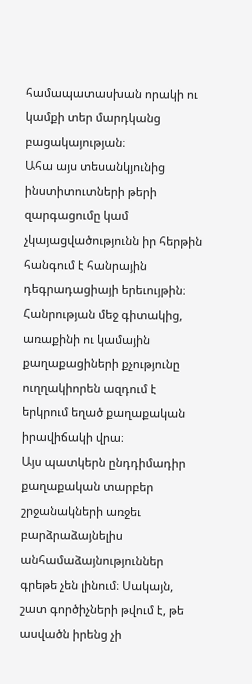համապատասխան որակի ու կամքի տեր մարդկանց բացակայության։
Ահա այս տեսանկյունից ինստիտուտների թերի զարգացումը կամ չկայացվածությունն իր հերթին հանգում է հանրային դեգրադացիայի երեւույթին։ Հանրության մեջ գիտակից, առաքինի ու կամային քաղաքացիների քչությունը ուղղակիորեն ազդում է երկրում եղած քաղաքական իրավիճակի վրա։
Այս պատկերն ընդդիմադիր քաղաքական տարբեր շրջանակների առջեւ բարձրաձայնելիս անհամաձայնություններ գրեթե չեն լինում։ Սակայն, շատ գործիչների թվում է, թե ասվածն իրենց չի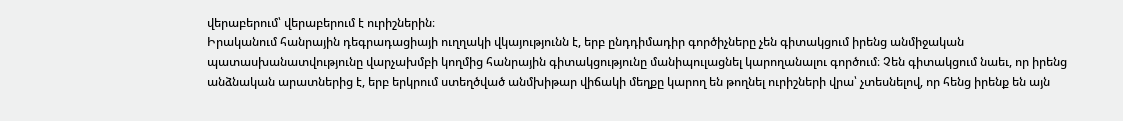վերաբերում՝ վերաբերում է ուրիշներին։
Իրականում հանրային դեգրադացիայի ուղղակի վկայությունն է, երբ ընդդիմադիր գործիչները չեն գիտակցում իրենց անմիջական պատասխանատվությունը վարչախմբի կողմից հանրային գիտակցությունը մանիպուլացնել կարողանալու գործում։ Չեն գիտակցում նաեւ, որ իրենց անձնական արատներից է, երբ երկրում ստեղծված անմխիթար վիճակի մեղքը կարող են թողնել ուրիշների վրա՝ չտեսնելով, որ հենց իրենք են այն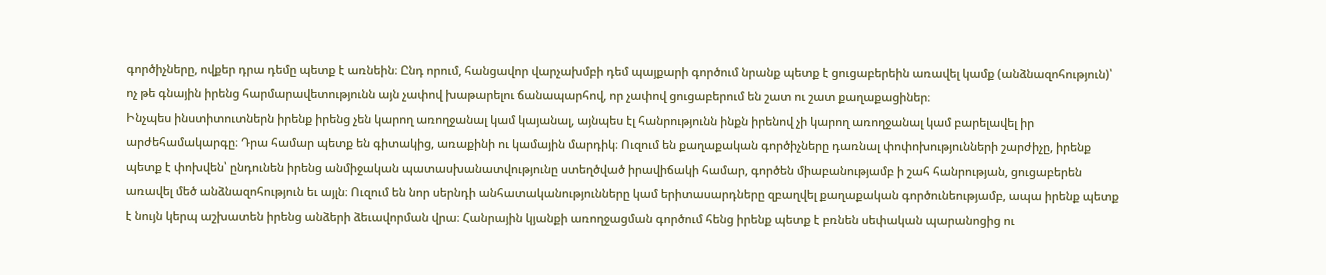գործիչները, ովքեր դրա դեմը պետք է առնեին։ Ընդ որում, հանցավոր վարչախմբի դեմ պայքարի գործում նրանք պետք է ցուցաբերեին առավել կամք (անձնազոհություն)՝ ոչ թե գնային իրենց հարմարավետությունն այն չափով խաթարելու ճանապարհով, որ չափով ցուցաբերում են շատ ու շատ քաղաքացիներ։
Ինչպես ինստիտուտներն իրենք իրենց չեն կարող առողջանալ կամ կայանալ, այնպես էլ հանրությունն ինքն իրենով չի կարող առողջանալ կամ բարելավել իր արժեհամակարգը։ Դրա համար պետք են գիտակից, առաքինի ու կամային մարդիկ։ Ուզում են քաղաքական գործիչները դառնալ փոփոխությունների շարժիչը, իրենք պետք է փոխվեն՝ ընդունեն իրենց անմիջական պատասխանատվությունը ստեղծված իրավիճակի համար, գործեն միաբանությամբ ի շահ հանրության, ցուցաբերեն առավել մեծ անձնազոհություն եւ այլն։ Ուզում են նոր սերնդի անհատականությունները կամ երիտասարդները զբաղվել քաղաքական գործունեությամբ, ապա իրենք պետք է նույն կերպ աշխատեն իրենց անձերի ձեւավորման վրա։ Հանրային կյանքի առողջացման գործում հենց իրենք պետք է բռնեն սեփական պարանոցից ու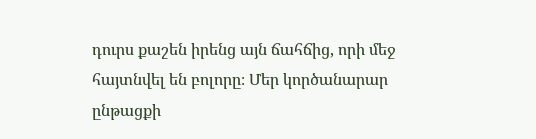դուրս քաշեն իրենց այն ճահճից, որի մեջ հայտնվել են բոլորը։ Մեր կործանարար ընթացքի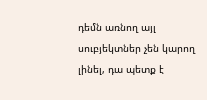դեմն առնող այլ սուբյեկտներ չեն կարող լինել, դա պետք է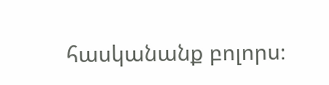հասկանանք բոլորս։